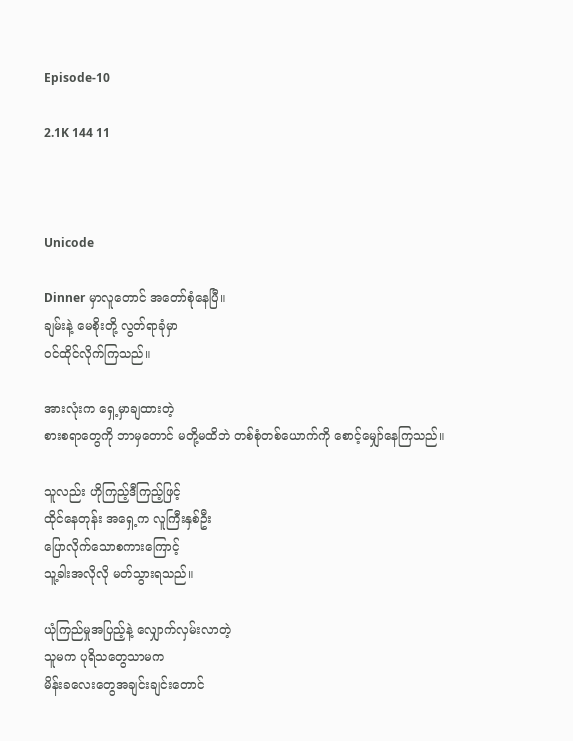Episode-10

2.1K 144 11



Unicode

Dinner မှာလူတောင် အတော်စုံနေပြီ။
ချမ်းနဲ့ မေစိုးတို့ လွတ်ရာခုံမှာ
ဝင်ထိုင်လိုက်ကြသည်။

အားလုံးက ရှေ့မှာချထားတဲ့
စားစရာတွေကို ဘာမှတောင် မတို့မထိဘဲ တစ်စုံတစ်ယောက်ကို စောင့်မျှော်နေကြသည်။

သူလည်း ဟိုကြည့်ဒီကြည့်ဖြင့်
ထိုင်နေတုန်း အရှေ့က လူကြီးနှစ်ဦး
ပြောလိုက်သောစကားကြောင့်
သူ့ခါးအလိုလို မတ်သွားရသည်။

ယုံကြည်မှုအပြည့်နဲ့ လျှောက်လှမ်းလာတဲ့
သူမက ပုရိသတွေသာမက
မိန်းခလေးတွေအချင်းချင်းတောင်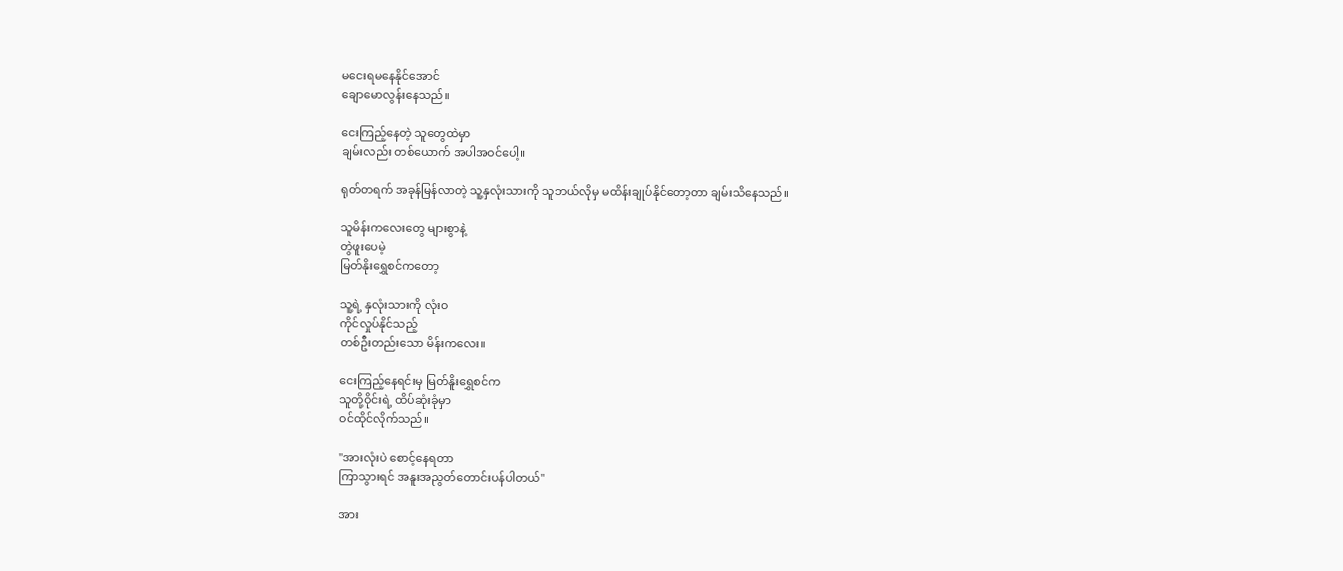မငေးရမနေနိုင်အောင်
ချောမောလွန်းနေသည်။

ငေးကြည့်နေတဲ့ သူတွေထဲမှာ
ချမ်းလည်း တစ်ယောက် အပါအဝင်ပေါ့။

ရုတ်တရက် အခုန်မြန်လာတဲ့ သူ့နှလုံးသားကို သူဘယ်လိုမှ မထိန်းချုပ်နိုင်တော့တာ ချမ်းသိနေသည်။

သူမိန်းကလေးတွေ များစွာနဲ့
တွဲဖူးပေမဲ့
မြတ်နိုးရွှေစင်ကတော့

သူ့ရဲ့ နှလုံးသားကို လုံးဝ
ကိုင်လှုပ်နိုင်သည့်
တစ်ဦးတည်းသော မိန်းကလေး။

ငေးကြည့်နေရင်းမှ မြတ်နိူးရွှေစင်က
သူတို့ဝိုင်းရဲ့ ထိပ်ဆုံးခုံမှာ
ဝင်ထိုင်လိုက်သည်။

"အားလုံးပဲ စောင့်နေရတာ
ကြာသွားရင် အနူးအညွတ်တောင်းပန်ပါတယ်''

အား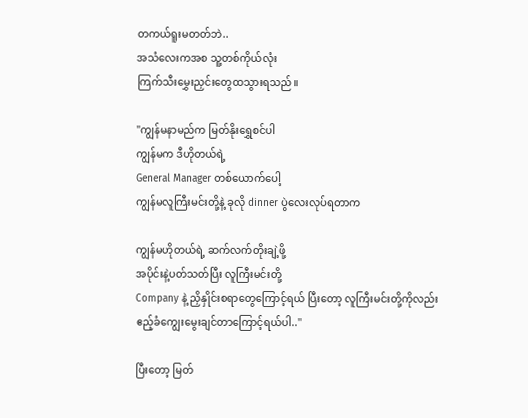တကယ်ရူးမတတ်ဘဲ..
အသံလေးကအစ သူ့တစ်ကိုယ်လုံး
ကြက်သီးမွှေးညှင်းတွေထသွားရသည်။

"ကျွန်မနာမည်က မြတ်နိုးရွှေစင်ပါ
ကျွန်မက ဒီဟိုတယ်ရဲ့
General Manager တစ်ယောက်ပေါ့
ကျွန်မလူကြီးမင်းတို့နဲ့ ခုလို dinner ပွဲလေးလုပ်ရတာက

ကျွန်မဟိုတယ်ရဲ့ ဆက်လက်တိုးချဲ့ဖို့
အပိုင်းနဲ့ပတ်သတ်ပြီး လူကြီးမင်းတို့
Company နဲ့ ညှိနှိုင်းစရာတွေကြောင့်ရယ် ပြီးတော့ လူကြီးမင်းတို့ကိုလည်း
ဧည့်ခံကျွေးမွေးချင်တာကြောင့်ရယ်ပါ..''

ပြီးတော့ မြတ်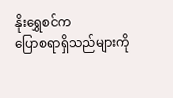နိုးရွှေစင်က
ပြောစရာရှိသည်များကို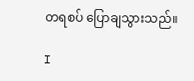တရစပ် ပြောချသွားသည်။

I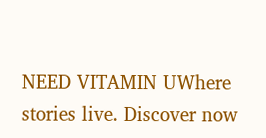NEED VITAMIN UWhere stories live. Discover now